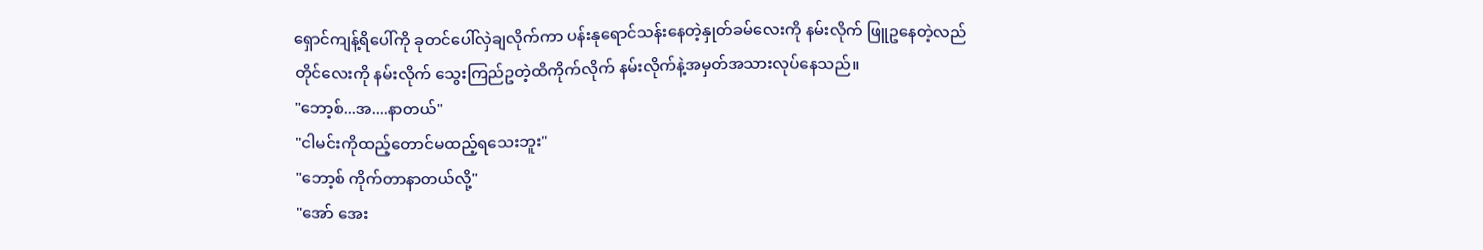ရှောင်ကျန့်ရိပေါ်ကို ခုတင်ပေါ်လှဲချလိုက်ကာ ပန်းနုရောင်သန်းနေတဲ့နှုတ်ခမ်လေးကို နမ်းလိုက် ဖြူဥနေတဲ့လည်တိုင်လေးကို နမ်းလိုက် သွေးကြည်ဥတဲ့ထိကိုက်လိုက် နမ်းလိုက်နဲ့အမှတ်အသားလုပ်နေသည်။
"ဘော့စ်...အ....နာတယ်"
"ငါမင်းကိုထည့်တောင်မထည့်ရသေးဘူး"
"ဘော့စ် ကိုက်တာနာတယ်လို့"
"အော် အေး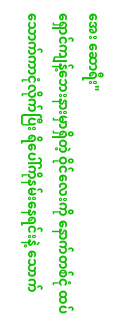အေး ဆောရီး"
ရှောင်ကျန့်ဘေးနားမှာရှိတဲ့ ဝိုင်လေးကို နောက်တစ်ငုံ ထပ်သောက်ကာငုံလိုက်ပြီး ရိပေါ်ကိုနမ်းနေရင်းနဲ့ သောက်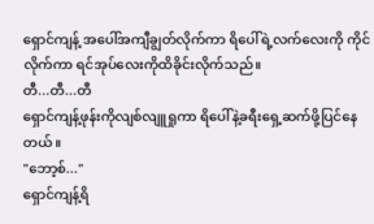ရှောင်ကျန့် အပေါ်အကျီချွတ်လိုက်ကာ ရိပေါ်ရဲ့လက်လေးကို ကိုင်လိုက်ကာ ရင်အုပ်လေးကိုထိခိုင်းလိုက်သည်။
တီ...တီ...တီ
ရှောင်ကျန့်ဖုန်းကိုလျစ်လျူရှုကာ ရိပေါ်နဲ့ခရီးရှေ့ဆက်ဖို့ပြင်နေတယ်။
"ဘော့စ်..."
ရှောင်ကျန့်ရိ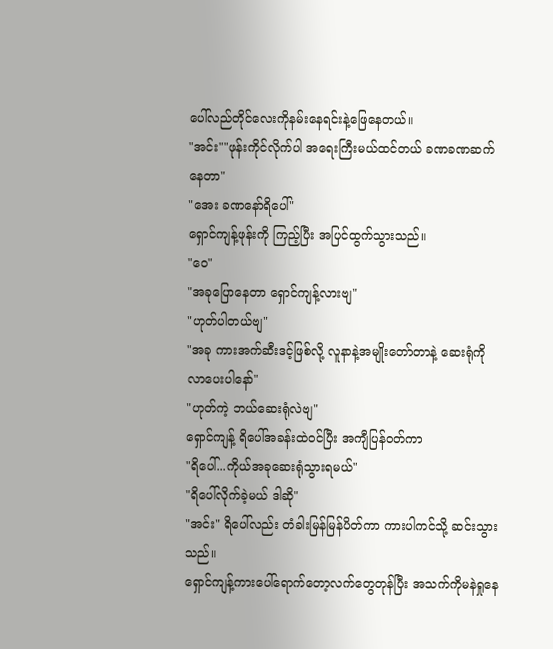ပေါ်လည်တိုင်လေးကိုနမ်းနေရင်းနဲ့ဖြေနေတယ်။
"အင်း""ဖုန်းကိုင်လိုက်ပါ အရေးကြီးမယ်ထင်တယ် ခဏခဏဆက်နေတာ"
"အေး ခဏနော်ရိပေါ်"
ရှောင်ကျန့်ဖုန်းကို ကြည့်ပြီး အပြင်ထွက်သွားသည်။
"ဝေ"
"အခုပြောနေတာ ရှောင်ကျန့်လားဗျ"
"ဟုတ်ပါတယ်ဗျ"
"အခု ကားအက်ဆီးဒင့်ဖြစ်လို့ လူနာနဲ့အမျိုးတော်တာနဲ့ ဆေးရုံကို လာပေးပါနော်"
"ဟုတ်ကဲ့ ဘယ်ဆေးရုံလဲဗျ"
ရှောင်ကျန့် ရိပေါ်အခန်းထဲဝင်ပြီး အကျီပြန်ဝတ်ကာ
"ရိပေါ်...ကိုယ်အခုဆေးရုံသွားရမယ်"
"ရိပေါ်လိုက်ခဲ့မယ် ဒါဆို"
"အင်း" ရိပေါ်လည်း တံခါးမြန်မြန်ပိတ်ကာ ကားပါကင်သို့ ဆင်းသွားသည်။
ရှောင်ကျန့်ကားပေါ်ရောက်တော့လက်တွေတုန်ပြီး အသက်ကိုမနဲရှုနေ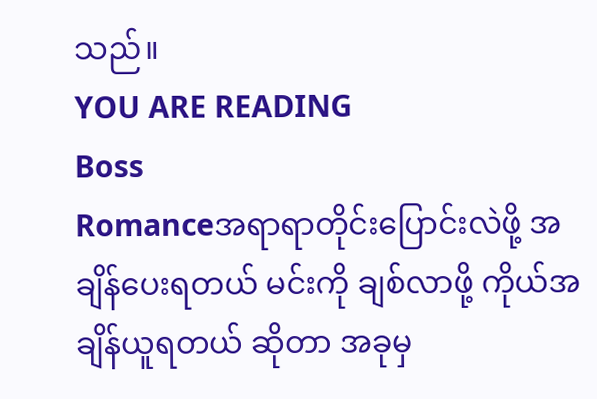သည်။
YOU ARE READING
Boss
Romanceအရာရာတိုင်းပြောင်းလဲဖို့ အချိန်ပေးရတယ် မင်းကို ချစ်လာဖို့ ကိုယ်အချိန်ယူရတယ် ဆိုတာ အခုမှ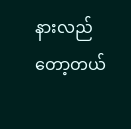နားလည်တော့တယ်